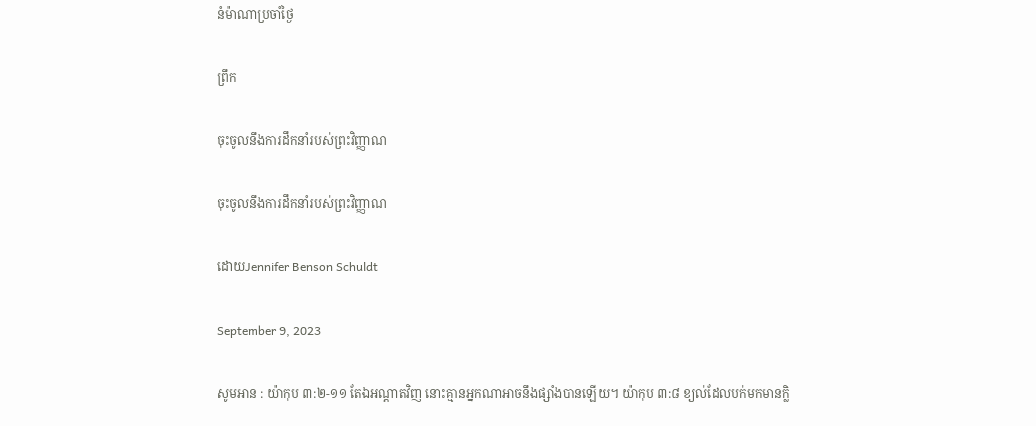នំម៉ាណាប្រចាំថ្ងៃ

ព្រឹក

ចុះចូលនឹងការដឹកនាំរបស់ព្រះវិញ្ញាណ

ចុះចូលនឹងការដឹកនាំរបស់ព្រះវិញ្ញាណ

ដោយJennifer Benson Schuldt

September 9, 2023

សូមអាន : យ៉ាកុប ៣:២-១១ តែឯអណ្តាតវិញ នោះគ្មានអ្នកណាអាចនឹងផ្សាំងបានឡើយ។ យ៉ាកុប ៣:៨ ខ្យល់ដែលបក់មកមានក្លិ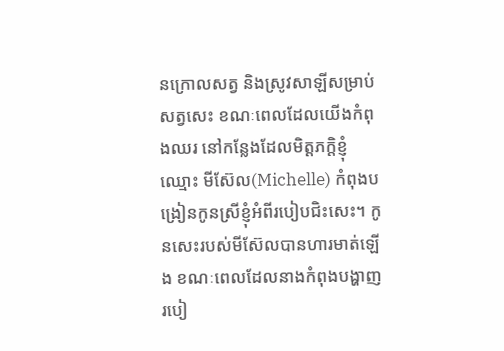នក្រោលសត្វ និងស្រូវសាឡីសម្រាប់សត្វសេះ ខណៈពេលដែលយើងកំពុងឈរ នៅកន្លែងដែលមិត្តភក្តិខ្ញុំឈ្មោះ មីស៊ែល(Michelle) កំពុងបង្រៀនកូនស្រីខ្ញុំអំពីរបៀបជិះសេះ។ កូនសេះរបស់មីស៊ែលបានហារមាត់ឡើង ខណៈពេលដែលនាងកំពុងបង្ហាញរបៀ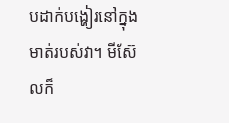បដាក់បង្ហៀរនៅក្នុងមាត់របស់វា។ មីស៊ែលក៏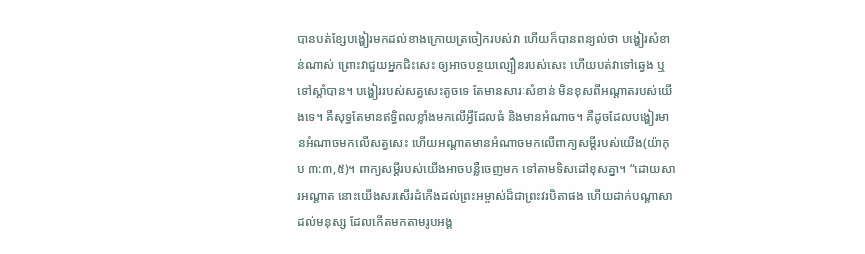បានបត់ខ្សែបង្ហៀរមកដល់ខាងក្រោយត្រចៀករបស់វា ហើយក៏បានពន្យល់ថា បង្ហៀរសំខាន់ណាស់ ព្រោះវាជួយអ្នកជិះសេះ ឲ្យអាចបន្ថយល្បឿនរបស់សេះ ហើយបត់វាទៅឆ្វេង ឬទៅស្តាំបាន។ បង្ហៀររបស់សត្វសេះតូចទេ តែមានសារៈសំខាន់ មិនខុសពីអណ្តាតរបស់យើងទេ។ គឺសុទ្ធតែមានឥទ្ធិពលខ្លាំងមកលើអ្វីដែលធំ និងមានអំណាច។ គឺដូចដែលបង្ហៀរមានអំណាចមកលើសត្វសេះ ហើយអណ្តាតមានអំណាចមកលើពាក្យសម្តីរបស់យើង(យ៉ាកុប ៣:៣,៥)។ ពាក្យសម្តីរបស់យើងអាចបន្លឺចេញមក ទៅតាមទិសដៅខុសគ្នា។ “ដោយសារអណ្តាត នោះយើងសរសើរដំកើងដល់ព្រះអម្ចាស់ដ៏ជាព្រះវរបិតាផង ហើយដាក់បណ្តាសាដល់មនុស្ស ដែលកើតមកតាមរូបអង្គ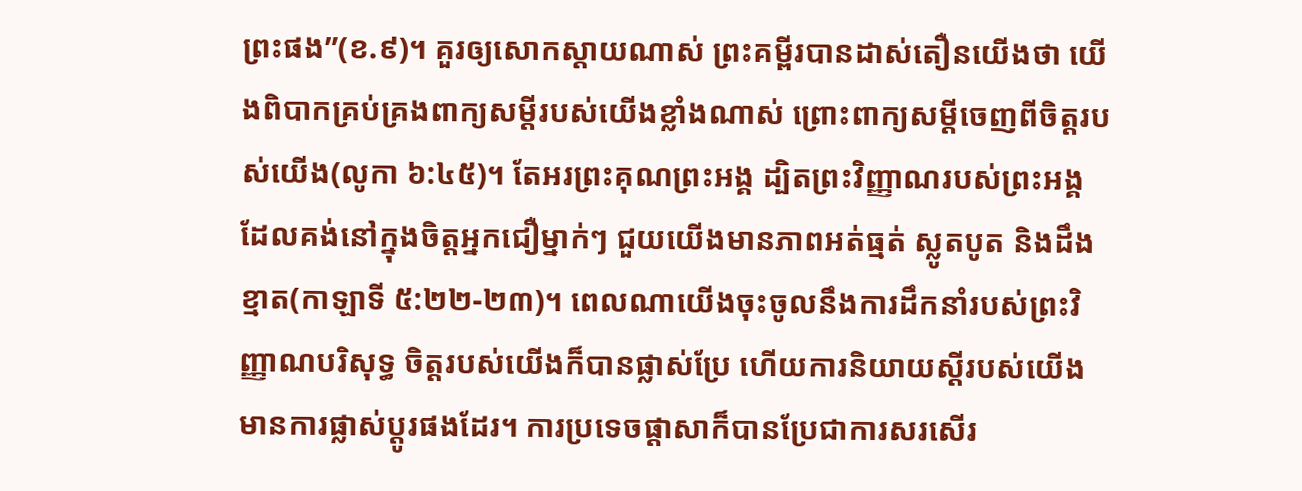ព្រះផង”(ខ.៩)។ គួរឲ្យសោកស្តាយណាស់ ព្រះគម្ពីរបានដាស់តឿនយើងថា យើងពិបាកគ្រប់គ្រងពាក្យសម្តីរបស់យើងខ្លាំងណាស់ ព្រោះពាក្យសម្តីចេញពីចិត្តរបស់យើង(លូកា ៦:៤៥)។ តែអរព្រះគុណព្រះអង្គ ដ្បិតព្រះវិញ្ញាណរបស់ព្រះអង្គ ដែលគង់នៅក្នុងចិត្តអ្នកជឿម្នាក់ៗ ជួយយើងមានភាពអត់ធ្មត់ ស្លូតបូត និងដឹងខ្មាត(កាឡាទី ៥:២២-២៣)។ ពេលណាយើងចុះចូលនឹងការដឹកនាំរបស់ព្រះវិញ្ញាណបរិសុទ្ធ ចិត្តរបស់យើងក៏បានផ្លាស់ប្រែ ហើយការនិយាយស្តីរបស់យើងមានការផ្លាស់ប្តូរផងដែរ។ ការប្រទេចផ្តាសាក៏បានប្រែជាការសរសើរ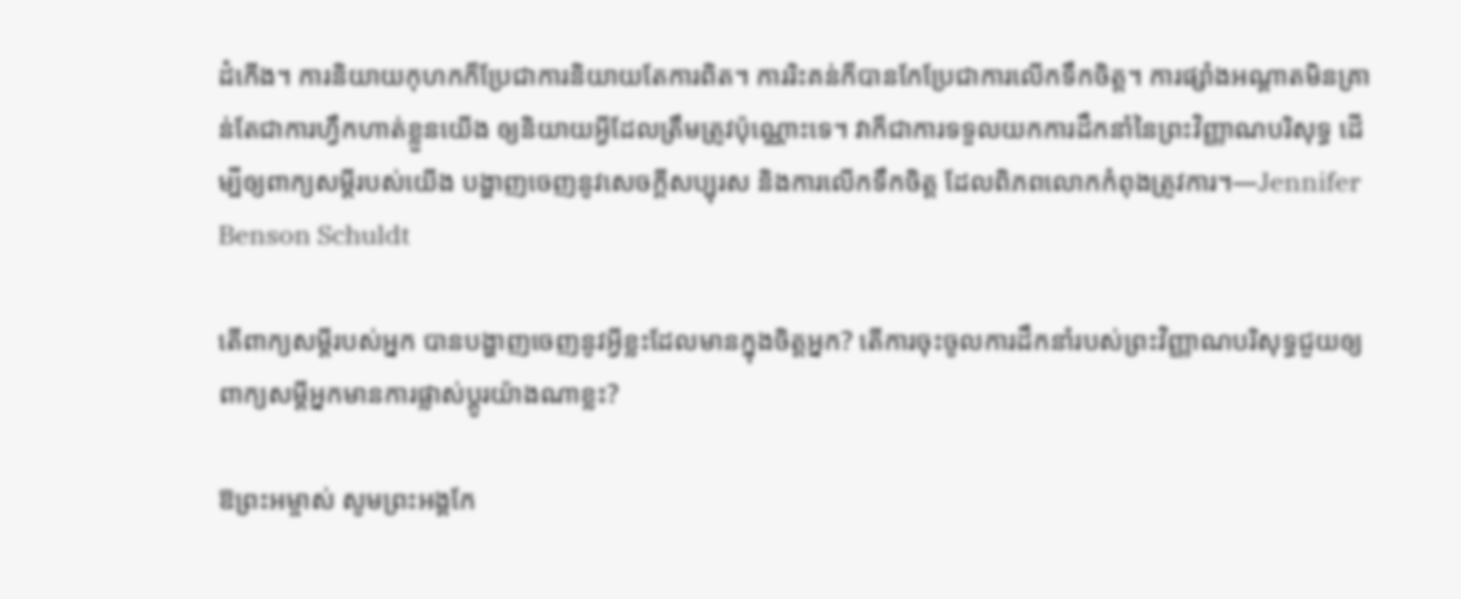ដំកើង។ ការនិយាយកុហកក៏ប្រែជាការនិយាយតែការពិត។ ការរិះគន់ក៏បានកែប្រែជាការលើកទឹកចិត្ត។ ការផ្សាំងអណ្តាតមិនគ្រាន់តែជាការហ្វឹកហាត់ខ្លួនយើង ឲ្យនិយាយអ្វីដែលត្រឹមត្រូវប៉ុណ្ណោះទេ។ វាក៏ជាការទទួលយកការដឹកនាំនៃព្រះវិញ្ញាណបរិសុទ្ធ ដើម្បីឲ្យពាក្យសម្ដីរបស់យើង បង្ហាញចេញនូវសេចក្តីសប្បុរស និងការលើកទឹកចិត្ត ដែលពិភពលោកកំពុងត្រូវការ។—Jennifer Benson Schuldt

តើពាក្យសម្តីរបស់អ្នក បានបង្ហាញចេញនូវអ្វីខ្លះដែលមានក្នុងចិត្តអ្នក? តើការចុះចូលការដឹកនាំរបស់ព្រះវិញ្ញាណបរិសុទ្ធជួយឲ្យពាក្យសម្តីអ្នកមានការផ្លាស់ប្តូរយ៉ាងណាខ្លះ?

ឱព្រះអម្ចាស់ សូមព្រះអង្គកែ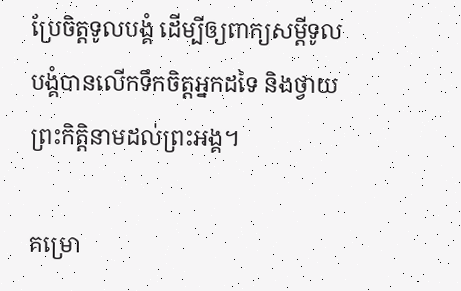ប្រែចិត្តទូលបង្គំ ដើម្បីឲ្យពាក្យសម្តីទូលបង្គំបានលើកទឹកចិត្តអ្នកដទៃ និងថ្វាយព្រះកិត្តិនាមដល់ព្រះអង្គ។

គម្រោ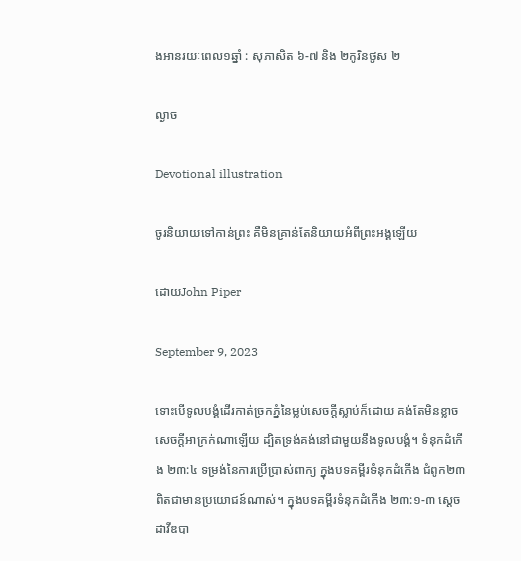ងអានរយៈពេល១ឆ្នាំ : សុភាសិត ៦-៧ និង ២កូរិនថូស ២

ល្ងាច

Devotional illustration

ចូរនិយាយទៅកាន់ព្រះ គឺមិនគ្រាន់តែនិយាយអំពីព្រះអង្គឡើយ

ដោយJohn Piper

September 9, 2023

ទោះបើទូលបង្គំដើរកាត់ច្រកភ្នំនៃម្លប់សេចក្តីស្លាប់ក៏ដោយ គង់តែមិនខ្លាចសេចក្តីអាក្រក់ណាឡើយ ដ្បិតទ្រង់គង់នៅជាមួយនឹងទូលបង្គំ។ ទំនុកដំកើង ២៣:៤ ទម្រង់នៃការប្រើប្រាស់ពាក្យ ក្នុងបទគម្ពីរទំនុកដំកើង ជំពូក២៣ ពិតជាមានប្រយោជន៍ណាស់។ ក្នុងបទគម្ពីរទំនុកដំកើង ២៣:១-៣ ស្តេចដាវីឌបា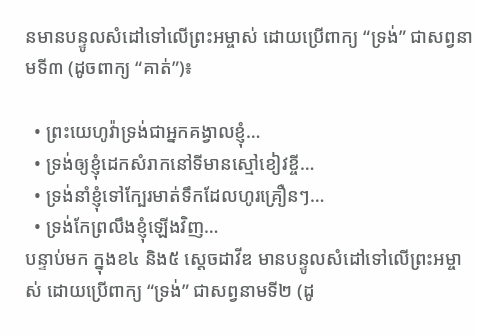នមានបន្ទូលសំដៅទៅលើព្រះអម្ចាស់ ដោយប្រើពាក្យ “ទ្រង់” ជាសព្វនាមទី៣ (ដូចពាក្យ “គាត់”)៖

  • ព្រះយេហូវ៉ាទ្រង់ជាអ្នកគង្វាលខ្ញុំ…
  • ទ្រង់ឲ្យខ្ញុំដេកសំរាកនៅទីមានស្មៅខៀវខ្ចី…
  • ទ្រង់នាំខ្ញុំទៅក្បែរមាត់ទឹកដែលហូរគ្រឿនៗ…
  • ទ្រង់កែព្រលឹងខ្ញុំឡើងវិញ…
បន្ទាប់មក ក្នុងខ៤ និង៥ ស្តេចដាវីឌ មានបន្ទូលសំដៅទៅលើព្រះអម្ចាស់ ដោយប្រើពាក្យ “ទ្រង់” ជាសព្វនាមទី២ (ដូ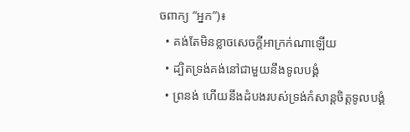ចពាក្យ “អ្នក”)៖
  • គង់តែមិនខ្លាចសេចក្តីអាក្រក់ណាឡើយ
  • ដ្បិតទ្រង់គង់នៅជាមួយនឹងទូលបង្គំ
  • ព្រនង់ ហើយនឹងដំបងរបស់ទ្រង់កំសាន្តចិត្តទូលបង្គំ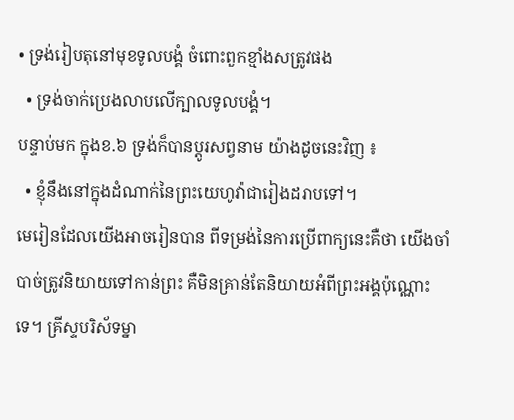• ទ្រង់រៀបតុនៅមុខទូលបង្គំ ចំពោះពួកខ្មាំងសត្រូវផង
  • ទ្រង់ចាក់ប្រេងលាបលើក្បាលទូលបង្គំ។
បន្ទាប់មក ក្នុងខ.៦ ទ្រង់ក៏បានប្តូរសព្វនាម យ៉ាងដូចនេះវិញ ៖
  • ខ្ញុំនឹងនៅក្នុងដំណាក់នៃព្រះយេហូវ៉ាជារៀងដរាបទៅ។
មេរៀនដែលយើងអាចរៀនបាន ពីទម្រង់នៃការប្រើពាក្យនេះគឺថា យើងចាំបាច់ត្រូវនិយាយទៅកាន់ព្រះ គឺមិនគ្រាន់តែនិយាយអំពីព្រះអង្គប៉ុណ្ណោះទេ។ គ្រីស្ទបរិស័ទម្នា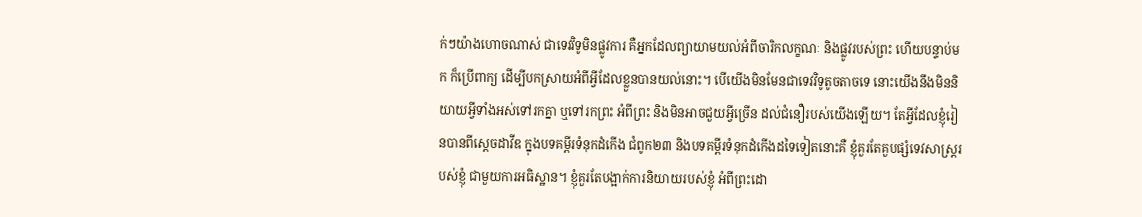ក់ៗយ៉ាងហោចណាស់ ជាទេវវិទូមិនផ្លូវការ គឺអ្នកដែលព្យាយាមយល់អំពីចារិកលក្ខណៈ និងផ្លូវរបស់ព្រះ ហើយបន្ទាប់មក ក៏ប្រើពាក្យ ដើម្បីបកស្រាយអំពីអ្វីដែលខ្លួនបានយល់នោះ។ បើយើងមិនមែនជាទេវវិទូតូចតាចទេ នោះយើងនឹងមិននិយាយអ្វីទាំងអស់ទៅរកគ្នា ឬទៅរកព្រះ អំពីព្រះ និងមិនអាចជួយអ្វីច្រើន ដល់ជំនឿរបស់យើងឡើយ។ តែអ្វីដែលខ្ញុំរៀនបានពីស្តេចដាវីឌ ក្នុងបទគម្ពីរទំនុកដំកើង ជំពូក២៣ និងបទគម្ពីរទំនុកដំកើងដទៃទៀតនោះគឺ ខ្ញុំគួរតែគួបផ្សំទេវសាស្ត្ររបស់ខ្ញុំ ជាមួយការអធិស្ឋាន។ ខ្ញុំគួរតែបង្អាក់ការនិយាយរបស់ខ្ញុំ អំពីព្រះដោ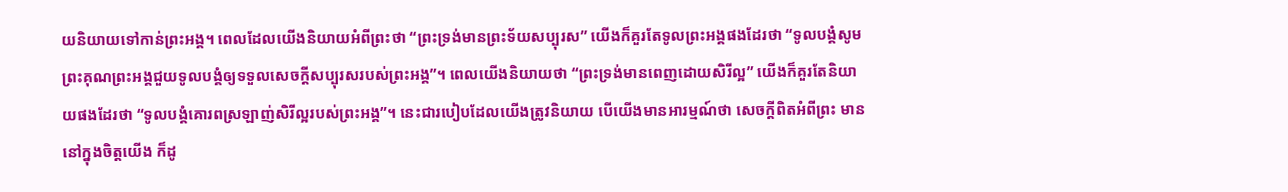យនិយាយទៅកាន់ព្រះអង្គ។ ពេលដែលយើងនិយាយអំពីព្រះថា “ព្រះទ្រង់មានព្រះទ័យសប្បុរស” យើងក៏គួរតែទូលព្រះអង្គផងដែរថា “ទូលបង្គំសូមព្រះគុណព្រះអង្គជួយទូលបង្គំឲ្យទទួលសេចក្តីសប្បុរសរបស់ព្រះអង្គ”។ ពេលយើងនិយាយថា “ព្រះទ្រង់មានពេញដោយសិរីល្អ” យើងក៏គួរតែនិយាយផងដែរថា “ទូលបង្គំគោរពស្រឡាញ់សិរីល្អរបស់ព្រះអង្គ”។ នេះជារបៀបដែលយើងត្រូវនិយាយ បើយើងមានអារម្មណ៍ថា សេចក្តីពិតអំពីព្រះ មាននៅក្នុងចិត្តយើង ក៏ដូ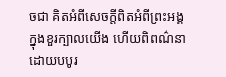ចជា គិតអំពីសេចក្តីពិតអំពីព្រះអង្គ ក្នុងខួរក្បាលយើង ហើយពិពណ៌នា ដោយបបូរ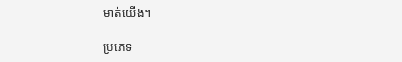មាត់យើង។

ប្រភេទ